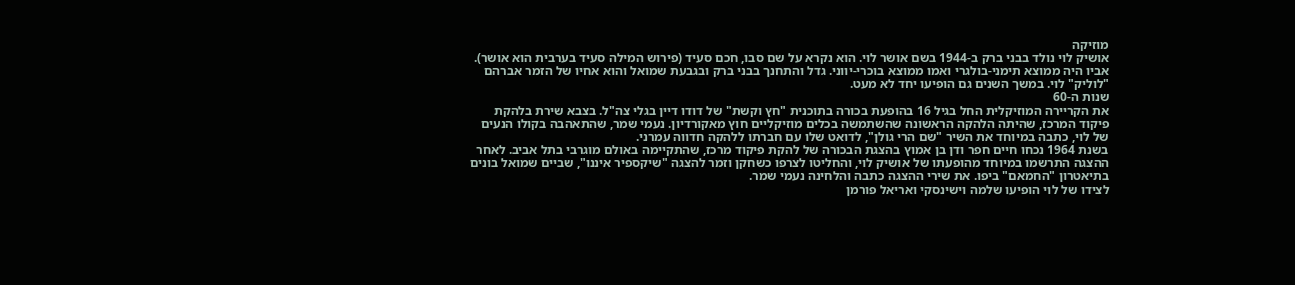מוזיקה
אושיק לוי נולד בבני ברק ב-1944 בשם אושר לוי. הוא נקרא על שם סבו, חכם סעיד (פירוש המילה סעיד בערבית הוא אושר). אביו היה ממוצא תימני-בולגרי ואמו ממוצא בוכרי-יווני. גדל והתחנך בבני ברק ובגבעת שמואל והוא אחיו של הזמר אברהם "לוליק" לוי. במשך השנים גם הופיעו יחד לא מעט.
שנות ה-60
את הקריירה המוזיקלית החל בגיל 16 בהופעת בכורה בתוכנית "חץ וקשת" של דודו דיין בגלי צה"ל. בצבא שירת בלהקת פיקוד המרכז, שהיתה הלהקה הראשונה שהשתמשה בכלים מוזיקליים חוץ מאקורדיון. נעמי שמר, שהתאהבה בקולו הנעים של לוי, כתבה במיוחד את השיר "שם הרי גולן", לדואט שלו עם חברתו ללהקה חדווה עמרני.
בשנת 1964 נכחו חיים חפר ודן בן אמוץ בהצגת הבכורה של להקת פיקוד מרכז, שהתקיימה באולם מוגרבי בתל אביב. לאחר ההצגה התרשמו במיוחד מהופעתו של אושיק לוי, והחליטו לצרפו כשחקן וזמר להצגה "שיקספיר איננו", שביים שמואל בונים בתיאטרון "החמאם" ביפו. את שירי ההצגה כתבה והלחינה נעמי שמר.
לצידו של לוי הופיעו שלמה וישינסקי ואריאל פורמן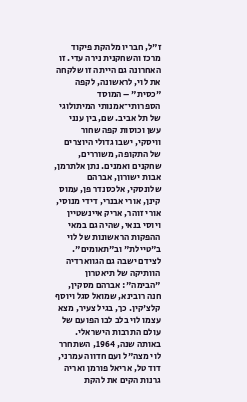ז"ל, חבריו מלהקת פיקוד מרכז והשחקנית נירה עדי. זו האחרונה גם הייתה זו שלקחה את לוי, לראשונה, לקפה "כסית" – המוסד הספרותי־אמנותי המיתולוגי של תל אביב. שם, בין ענני עשן וכוסות קפה שחור וויסקי, ישבו גדולי היוצרים של התקופה, משוררים, שחקנים ואמנים. נתן אלתרמן, אבות ישורון, אברהם שלונסקי, אלכסנדר פן, עמוס קינן, אורי אבנרי, דידי מנוסי, אורי זוהר, אריק איינשטיין ויוסי בנאי, שהיה גם במאי ההפקות הראשונות של לוי ב"טיילת" וב"תאומים".
לצידם ישבה גם הגווארדיה הוותיקה של תיאטרון "הבימה": אברהם מסקין, חנה רובינא, שמואל סגל ויוסף קלצ'קין. כך, בגיל צעיר, מצא עצמו לוי בלב לבו הפועם של עולם התרבות הישראלי.
באותה שנה, 1964, השתחרר לוי מצה"ל ועם חדווה עמרני, דוד טל, אריאל פורמן ואריה גרנות הקים את להקת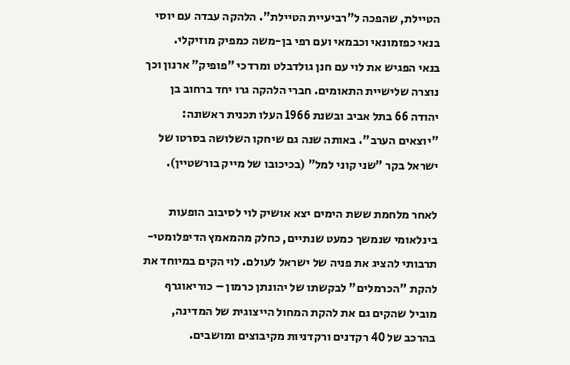הטיילת, שהפכה ל"רביעיית הטיילת". הלהקה עבדה עם יוסי בנאי כפזמונאי וכבמאי ועם רפי בן-משה כמפיק מוזיקלי.
בנאי הפגיש את לוי עם חנן גולדבלט ומרדכי "פופיק" ארנון וכך נוצרה שלישיית התאומים. חברי הלהקה גרו יחד ברחוב בן יהודה 66 בתל אביב ובשנת 1966 העלו תכנית ראשונה: "יוצאים הערב". באותה שנה גם שיחקו השלושה בסרטו של ישראל בקר "שני קוני למל" (בכיכובו של מייק בורשטיין).

לאחר מלחמת ששת הימים יצא אושיק לוי לסיבוב הופעות בינלאומי שנמשך כמעט שנתיים, כחלק מהמאמץ הדיפלומטי-תרבותי להציג את פניה של ישראל לעולם. לוי הקים במיוחד את להקת "הכרמלים" לבקשתו של יהונתן כרמון – כוריאוגרף מוביל שהקים גם את להקת המחול הייצוגית של המדינה, בהרכב של 40 רקדנים ורקדניות מקיבוצים ומושבים.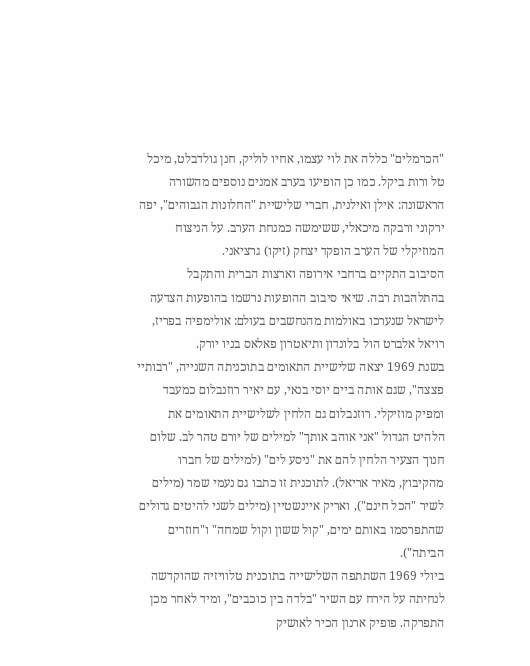"הכרמלים" כללה את לוי עצמו, אחיו לוליק, חנן גולדבלט, מיכל טל ורות ביקל. כמו כן הופיעו בערב אמנים נוספים מהשורה הראשונה: אילן ואילנית, חברי שלישיית "החלונות הגבוהים", יפה ירקוני ורבקה מיכאלי, ששימשה כמנחת הערב. על הניצוח המוזיקלי של הערב הופקד יצחק (זיקו) גרציאני.
הסיבוב התקיים ברחבי אירופה וארצות הברית והתקבל בהתלהבות רבה. שיאי סיבוב ההופעות נרשמו בהופעות הצדעה לישראל שנערכו באולמות מהנחשבים בעולם: אולימפיה בפריז, רויאל אלברט הול בלונדון ותיאטרון פאלאס בניו יורק.
בשנת 1969 יצאה שלישיית התאומים בתוכניתה השנייה, "רבותיי פצצה", שגם אותה ביים יוסי בנאי, עם יאיר רוזנבלום כמעבד ומפיק מוזיקלי. רוזנבלום גם הלחין לשלישיית התאומים את הלהיט הגדול "אני אוהב אותך" למילים של יורם טהר לב. שלום חנוך הצעיר הלחין להם את "ניסע לים" (למילים של חברו מהקיבוץ, מאיר אריאל). לתוכנית זו כתבו גם נעמי שמר (מילים לשיר "הכל חינם"), ואריק איינשטיין (מילים לשני להיטים גדולים שהתפרסמו באותם ימים, "קול ששון וקול שמחה" ו"חוזרים הביתה").
ביולי 1969 השתתפה השלישייה בתוכנית טלוויזיה שהוקדשה לנחיתה על הירח עם השיר "בלדה בין כוכבים", ומיד לאחר מכן התפרקה. פופיק ארנון הכיר לאושיק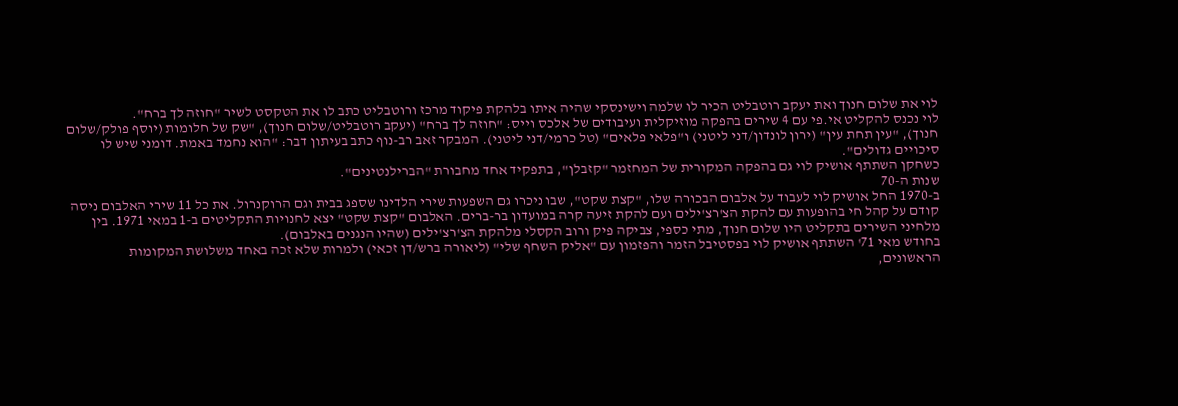לוי את שלום חנוך ואת יעקב רוטבליט הכיר לו שלמה וישינסקי שהיה איתו בלהקת פיקוד מרכז ורוטבליט כתב לו את הטקסט לשיר "חוזה לך ברח".
לוי נכנס להקליט אי.פי עם 4 שירים בהפקה מוזיקלית ועיבודים של אלכס וייס: "חוזה לך ברח" (יעקב רוטבליט/שלום חנוך), "שק של חלומות (יוסף פולק/שלום חנוך), "עין תחת עין" (ירון לונדון/דני ליטני) ו"פלאי פלאים" (טל כרמי/דני ליטני). המבקר זאב רב-נוף כתב בעיתון דבר: "הוא נחמד באמת. דומני שיש לו סיכויים גדולים".
כשחקן השתתף אושיק לוי גם בהפקה המקורית של המחזמר "קזבלן", בתפקיד אחד מחבורת "הברילנטינים".
שנות ה-70
ב-1970 החל אושיק לוי לעבוד על אלבום הבכורה שלו, "קצת שקט", שבו ניכרו גם השפעות שירי הלדינו שספג בבית וגם הרוקנרול. את כל 11 שירי האלבום ניסה קודם על קהל חי בהופעות עם להקת הצ'רצ'ילים ועם להקת זיעה קרה במועדון בר-ברים. האלבום "קצת שקט" יצא לחנויות התקליטים ב-1 במאי 1971. בין מלחיני השירים בתקליט היו שלום חנוך, מתי כספי, צביקה פיק ורוב הקסלי מלהקת הצ'רצ'ילים (שהיו הנגנים באלבום).
בחודש מאי 71' השתתף אושיק לוי בפסטיבל הזמר והפזמון עם "אליק השחף שלי" (ליאורה ברש/דן זכאי) ולמרות שלא זכה באחד משלושת המקומות הראשונים,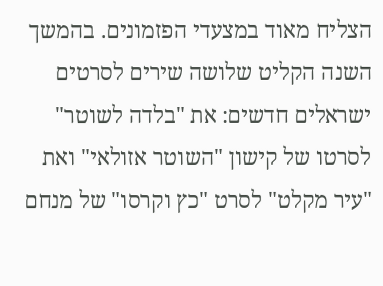הצליח מאוד במצעדי הפזמונים. בהמשך השנה הקליט שלושה שירים לסרטים ישראלים חדשים: את "בלדה לשוטר" לסרטו של קישון "השוטר אזולאי" ואת "עיר מקלט" לסרט "כץ וקרסו" של מנחם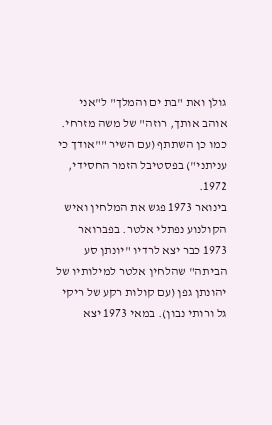גולן ואת "בת ים והמלך" ל"אני אוהב אותך, רוזה" של משה מזרחי. כמו כן השתתף (עם השיר ""אודך כי עניתני") בפסטיבל הזמר החסידי, 1972.
בינואר 1973 פגש את המלחין ואיש הקולנוע נפתלי אלטר. בפברואר 1973 כבר יצא לרדיו "יונתן סע הביתה" שהלחין אלטר למילותיו של יהונתן גפן (עם קולות רקע של ריקי גל ורותי נבון). במאי 1973 יצא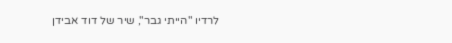לרדיו "הייתי גבר", שיר של דוד אבידן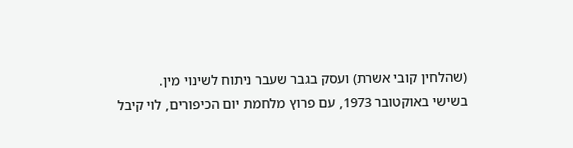(שהלחין קובי אשרת) ועסק בגבר שעבר ניתוח לשינוי מין.
בשישי באוקטובר 1973, עם פרוץ מלחמת יום הכיפורים, לוי קיבל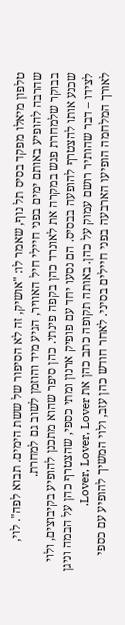טלפון מיאלו מפקד בסיס תל נוף, שאמר לו: "אושיק, זה לא הסיפור של ששת הימים. תבוא לפה". לוי, שהרבה להופיע באותם ימים בפני חיילי חיל האוויר, הגיע מיד והוזמן לשוב גם למחרת.
בבוקר שלמחרת פגש במקרה את לאונרד כהן בקפה פינתי. כהן סיפר שהוא מתכנן להופיע בקיבוצים, ולוי שכנע אותו להצטרף להופעה בבסיס. הם נסעו יחד עם פופיק ארנון ומתי כספי, שהצטרף כהן על הבמה וניגן לצידו – דבר שהותיר רושם עמוק על כהן. באותה תקופה כתב כהן את Lover, Lover, Lover.
לאורך המלחמה הופיעו הארבעה בפני חיילים בסיני. לאחר חודש כהן עזב, ולוי המשיך להופיע עם כספי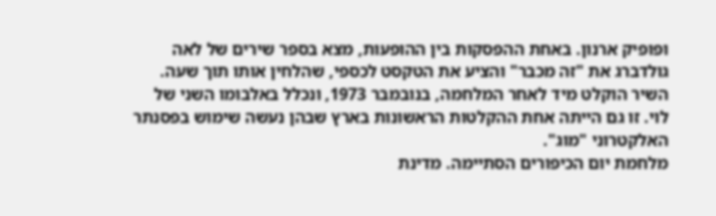ופופיק ארנון. באחת ההפסקות בין ההופעות, מצא בספר שירים של לאה גולדברג את "זה מכבר" והציע את הטקסט לכספי, שהלחין אותו תוך שעה. השיר הוקלט מיד לאחר המלחמה, בנובמבר 1973, ונכלל באלבומו השני של לוי. זו גם הייתה אחת ההקלטות הראשונות בארץ שבהן נעשה שימוש בפסנתר האלקטרוני "מוג".
מלחמת יום הכיפורים הסתיימה. מדינת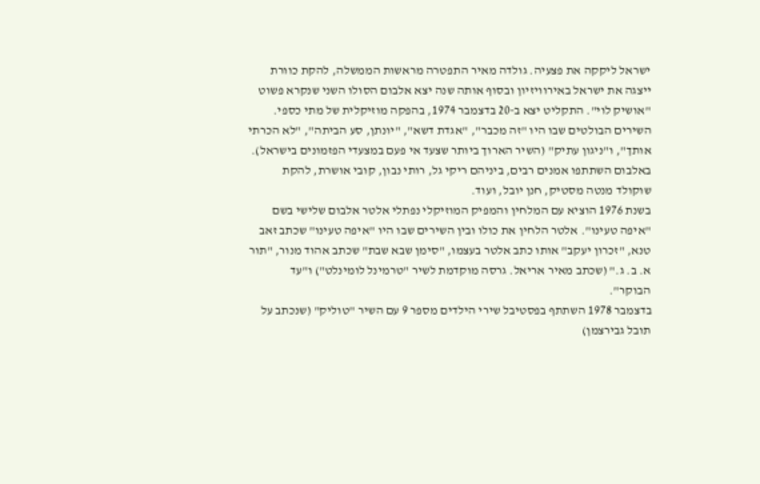ישראל ליקקה את פצעיה. גולדה מאיר התפטרה מראשות הממשלה, להקת כוורת ייצגה את ישראל באירוויזיון ובסוף אותה שנה יצא אלבום הסולו השני שנקרא פשוט "אושיק לוי". התקליט יצא ב-20 בדצמבר 1974, בהפקה מוזיקלית של מתי כספי. השירים הבולטים שבו היו "זה מכבר", "אגדת דשא", "יונתן, סע הביתה", "לא הכרתי אותך", ו"ניגון עתיק" (השיר הארוך ביותר שצעד אי פעם במצעדי הפזמונים בישראל). באלבום השתתפו אמנים רבים, ביניהם ריקי גל, רותי נבון, קובי אושרת, להקת שוקולד מנטה מסטיק, חנן יובל, ועוד.
בשנת 1976 הוציא עם המלחין והמפיק המוזיקלי נפתלי אלטר אלבום שלישי בשם "איפה טעינו". אלטר הלחין את כולו ובין השירים שבו היו "איפה טעינו" שכתב זאב טנא, "זכרון יעקב" אותו כתב אלטר בעצמו, "סימן שבא שבת" שכתב אהוד מנור, "תור א. ב. ג." (שכתב מאיר אריאל. גרסה מוקדמת לשיר "טרמינל לומינלט") ו"עד הבוקר".
בדצמבר 1978 השתתף בפסטיבל שירי הילדים מספר 9 עם השיר "טוליק" (שנכתב על תובל גבירצמן)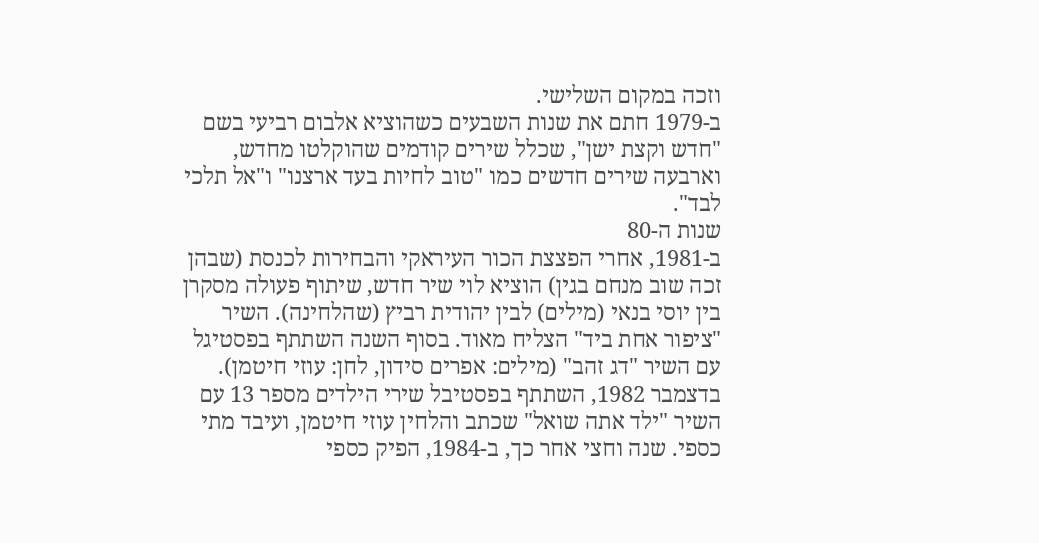וזכה במקום השלישי.
ב-1979 חתם את שנות השבעים כשהוציא אלבום רביעי בשם "חדש וקצת ישן", שכלל שירים קודמים שהוקלטו מחדש, וארבעה שירים חדשים כמו "טוב לחיות בעד ארצנו" ו"אל תלכי לבד".
שנות ה-80
ב-1981, אחרי הפצצת הכור העיראקי והבחירות לכנסת (שבהן זכה שוב מנחם בגין) הוציא לוי שיר חדש, שיתוף פעולה מסקרן בין יוסי בנאי (מילים) לבין יהודית רביץ (שהלחינה). השיר "ציפור אחת ביד" הצליח מאוד. בסוף השנה השתתף בפסטיגל עם השיר "דג זהב" (מילים: אפרים סידון, לחן: עוזי חיטמן).
בדצמבר 1982, השתתף בפסטיבל שירי הילדים מספר 13 עם השיר "ילד אתה שואל" שכתב והלחין עוזי חיטמן, ועיבד מתי כספי. שנה וחצי אחר כך, ב-1984, הפיק כספי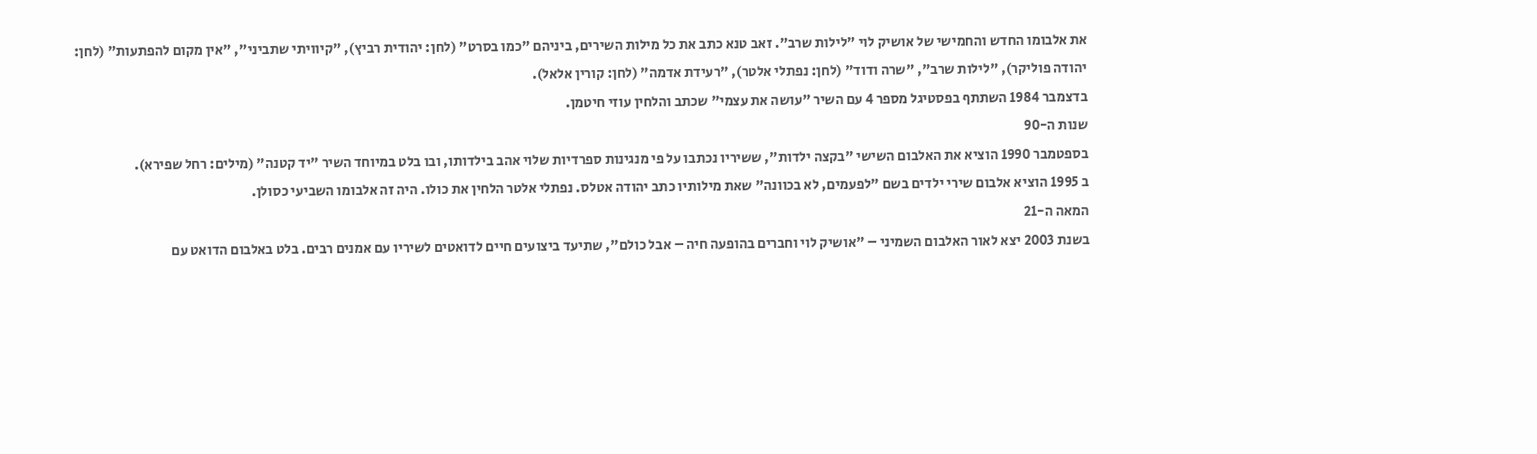את אלבומו החדש והחמישי של אושיק לוי "לילות שרב". זאב טנא כתב את כל מילות השירים, ביניהם "כמו בסרט" (לחן: יהודית רביץ), "קיוויתי שתביני", "אין מקום להפתעות" (לחן: יהודה פוליקר), "לילות שרב", "שרה ודוד" (לחן: נפתלי אלטר), "רעידת אדמה" (לחן: קורין אלאל).
בדצמבר 1984 השתתף בפסטיגל מספר 4 עם השיר "עושה את עצמי" שכתב והלחין עוזי חיטמן.
שנות ה-90
בספטמבר 1990 הוציא את האלבום השישי "בקצה ילדות", ששיריו נכתבו על פי מנגינות ספרדיות שלוי אהב בילדותו, ובו בלט במיוחד השיר "יד קטנה" (מילים: רחל שפירא).
ב 1995 הוציא אלבום שירי ילדים בשם "לפעמים, לא בכוונה" שאת מילותיו כתב יהודה אטלס. נפתלי אלטר הלחין את כולו. היה זה אלבומו השביעי כסולן.
המאה ה-21
בשנת 2003 יצא לאור האלבום השמיני – "אושיק לוי וחברים בהופעה חיה – אבל כולם", שתיעד ביצועים חיים לדואטים לשיריו עם אמנים רבים. בלט באלבום הדואט עם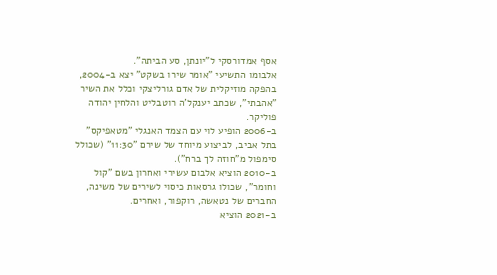אסף אמדורסקי ל"יונתן, סע הביתה".
אלבומו התשיעי "אומר שירו בשקט" יצא ב-2004, בהפקה מוזיקלית של אדם גורליצקי וכלל את השיר "אהבתי", שכתב יענקל'ה רוטבליט והלחין יהודה פוליקר.
ב-2006 הופיע לוי עם הצמד האנגלי "מטאפיקס" בתל אביב, לביצוע מיוחד של שירם "11:30" (שכולל סימפול מ"חוזה לך ברח").
ב-2010 הוציא אלבום עשירי ואחרון בשם "קול וחומר", שכולו גרסאות כיסוי לשירים של משינה, החברים של נטאשה, רוקפור, ואחרים.
ב-2021 הוציא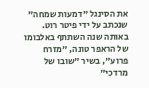את הסינגל "דמעות שמחה" שנכתב על ידי פיטר רוט. באותה שנה השתתף באלבומו של הראפר טונה, "מזרח פרוע", בשיר "שובו של מרדכי"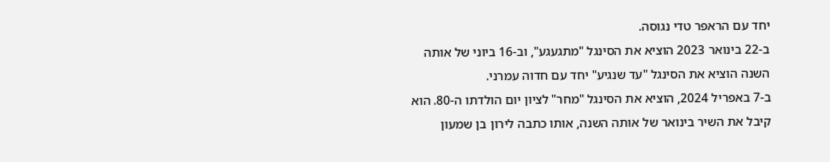יחד עם הראפר טדי נגוסה.
ב-22 בינואר 2023 הוציא את הסינגל "מתגעגע", וב-16 ביוני של אותה השנה הוציא את הסינגל "עד שנגיע" יחד עם חדוה עמרני.
ב-7 באפריל 2024, הוציא את הסינגל "מחר" לציון יום הולדתו ה-80. הוא קיבל את השיר בינואר של אותה השנה, אותו כתבה לירון בן שמעון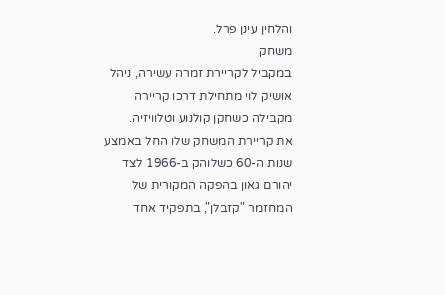והלחין עינן פרל.
משחק
במקביל לקריירת זמרה עשירה, ניהל אושיק לוי מתחילת דרכו קריירה מקבילה כשחקן קולנוע וטלוויזיה.
את קריירת המשחק שלו החל באמצע שנות ה-60 כשלוהק ב-1966 לצד יהורם גאון בהפקה המקורית של המחזמר "קזבלן", בתפקיד אחד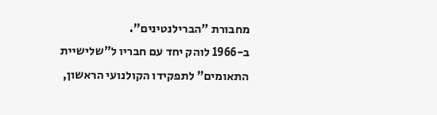מחבורת "הברילנטינים".
ב-1966 לוהק יחד עם חבריו ל"שלישיית התאומים" לתפקידו הקולנועי הראשון,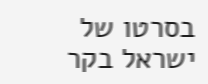בסרטו של ישראל בקר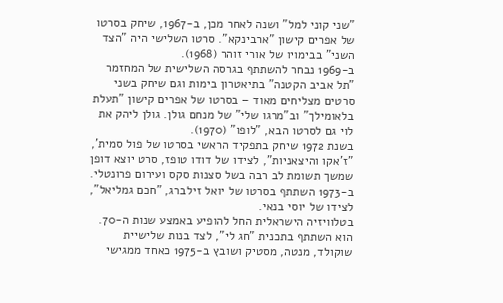"שני קוני למל" ושנה לאחר מכן, ב-1967, שיחק בסרטו של אפרים קישון "ארבינקא". סרטו השלישי היה "הצד השני" בבימויו של אורי זוהר (1968).
ב-1969 נבחר להשתתף בגרסה השלישית של המחזמר "תל אביב הקטנה" בתיאטרון בימות וגם שיחק בשני סרטים מצליחים מאוד – בסרטו של אפרים קישון "תעלת בלאומילך" וב"מרגו שלי" של מנחם גולן. גולן ליהק את לוי גם לסרטו הבא, "לופו" (1970).
בשנת 1972 שיחק בתפקיד הראשי בסרטו של פול סמית', "ז'אקו והיצאניות", לצידו של דודו טופז, סרט יוצא דופן שמשך תשומת לב רבה בשל סצנות סקס ועירום פרונטלי.
ב-1973 השתתף בסרטו של יואל זילברג, "חכם גמליאל", לצידו של יוסי בנאי.
בטלוויזיה הישראלית החל להופיע באמצע שנות ה-70. הוא השתתף בתכנית "חג לי", לצד בנות שלישיית שוקולד, מנטה, מסטיק ושובץ ב-1975 כאחד ממגישי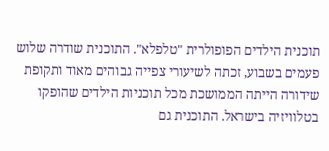תוכנית הילדים הפופולרית "טלפלא". התוכנית שודרה שלוש פעמים בשבוע, זכתה לשיעורי צפייה גבוהים מאוד ותקופת שידורה הייתה הממושכת מכל תוכניות הילדים שהופקו בטלוויזיה בישראל. התוכנית גם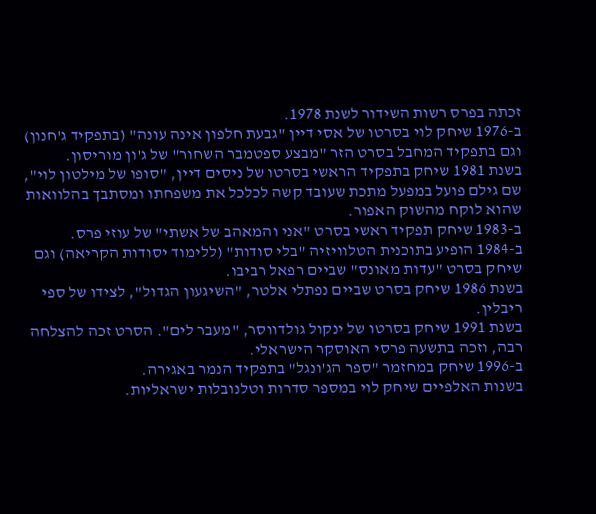זכתה בפרס רשות השידור לשנת 1978.
ב-1976 שיחק לוי בסרטו של אסי דיין "גבעת חלפון אינה עונה" (בתפקיד ג'חנון) וגם בתפקיד המחבל בסרט הזר "מבצע ספטמבר השחור" של ג'ון מוריסון.
בשנת 1981 שיחק בתפקיד הראשי בסרטו של ניסים דיין, "סופו של מילטון לוי", שם גילם פועל במפעל מתכת שעובד קשה לכלכל את משפחתו ומסתבך בהלוואות שהוא לוקח מהשוק האפור.
ב-1983 שיחק תפקיד ראשי בסרט "אני והמאהב של אשתי" של עוזי פרס.
ב-1984 הופיע בתוכנית הטלוויזיה "בלי סודות" (ללימוד יסודות הקריאה) וגם שיחק בסרט "עדות מאונס" שביים רפאל רביבו.
בשנת 1986 שיחק בסרט שביים נפתלי אלטר, "השיגעון הגדול", לצידו של ספי ריבלין.
בשנת 1991 שיחק בסרטו של ינקול גולדווסר, "מעבר לים". הסרט זכה להצלחה רבה, וזכה בתשעה פרסי האוסקר הישראלי.
ב-1996 שיחק במחזמר "ספר הג'ונגל" בתפקיד הנמר באגירה.
בשנות האלפיים שיחק לוי במספר סדרות וטלנובלות ישראליות.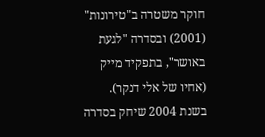חוקר משטרה ב"טירונות" (2001) ובסדרה "לגעת באושר", בתפקיד מייק (אחיו של אלי דנקר). בשנת 2004 שיחק בסדרה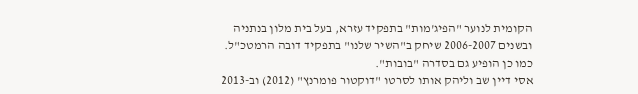הקומית לנוער "הפיג'מות" בתפקיד עזרא, בעל בית מלון בנתניה ובשנים 2006-2007 שיחק ב"השיר שלנו" בתפקיד דובה הרמטכ"ל. כמו כן הופיע גם בסדרה "בובות".
אסי דיין שב וליהק אותו לסרטו "דוקטור פומרנץ" (2012) וב-2013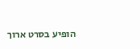הופיע בסרט ארוך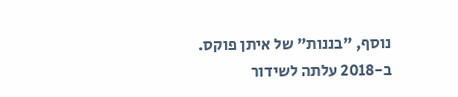נוסף, "בננות" של איתן פוקס.
ב-2018 עלתה לשידור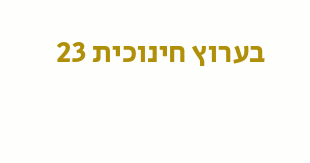בערוץ חינוכית 23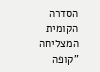הסדרה הקומית המצליחה "קופה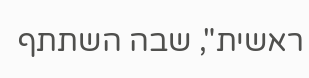ראשית", שבה השתתף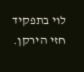לוי בתפקיד חזי הירקן.